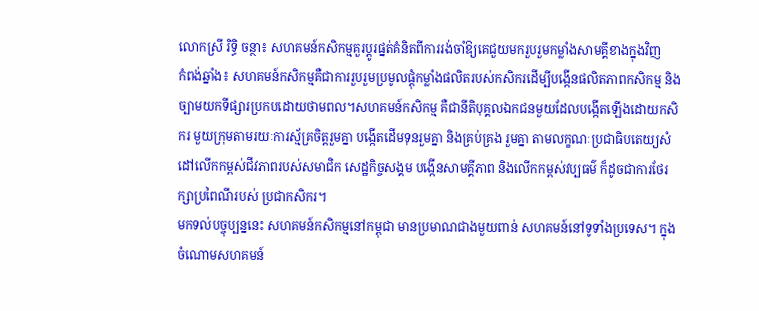លោកស្រី រិទ្ធិ ចន្ថា៖ សហគមន៍កសិកម្មគួរប្ដូរផ្នត់គំនិតពីការរង់ចាំឱ្យគេជួយមករួបរួមកម្លាំងសាមគ្គីខាងក្នុងវិញ
កំពង់ឆ្នាំង៖ សហគមន៍កសិកម្មគឺជាការរួបរួមប្រមូលផ្តុំកម្លាំងផលិតរបស់កសិករដើម្បីបង្កើនផលិតភាពកសិកម្ម និងច្បាមយកទីផ្សារប្រកបដោយថាមពល។សហគមន៍កសិកម្ម គឺជានីតិបុគ្គលឯកជនមួយដែលបង្កើតឡើងដោយកសិករ មួយក្រុមតាមរយៈការស្ម័គ្រចិត្តរួមគ្នា បង្កើតដើមទុនរួមគ្នា និងគ្រប់គ្រង រួមគ្នា តាមលក្ខណៈប្រជាធិបតេយ្យសំដៅលើកកម្ពស់ជីវភាពរបស់សមាជិក សេដ្ឋកិច្ចសង្គម បង្កើនសាមគ្គីភាព និងលើកកម្ពស់វប្បធម៌ ក៏ដូចជាការថែរក្សាប្រពៃណីរបស់ ប្រជាកសិករ។
មកទល់បច្ចុប្បន្ននេះ សហគមន៍កសិកម្មនៅកម្ពុជា មានប្រមាណជាងមួយពាន់ សហគមន៍នៅទូទាំងប្រទេស។ ក្នុងចំណោមសហគមន៍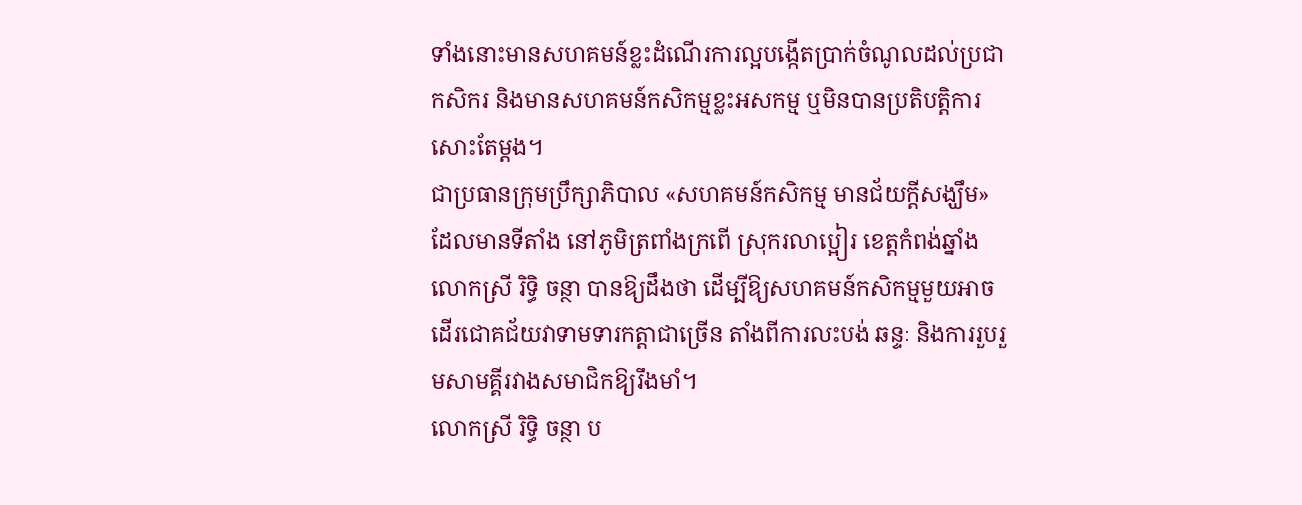ទាំងនោះមានសហគមន៍ខ្លះដំណើរការល្អបង្កើតប្រាក់ចំណូលដល់ប្រជាកសិករ និងមានសហគមន៍កសិកម្មខ្លះអសកម្ម ឬមិនបានប្រតិបត្តិការសោះតែម្តង។
ជាប្រធានក្រុមប្រឹក្សាភិបាល «សហគមន៍កសិកម្ម មានជ័យក្ដីសង្ឃឹម» ដែលមានទីតាំង នៅភូមិត្រពាំងក្រពើ ស្រុករលាប្អៀរ ខេត្តកំពង់ឆ្នាំង លោកស្រី រិទ្ធិ ចន្ថា បានឱ្យដឹងថា ដើម្បីឱ្យសហគមន៍កសិកម្មមួយអាចដើរជោគជ័យវាទាមទារកត្តាជាច្រើន តាំងពីការលះបង់ ឆន្ទៈ និងការរួបរួមសាមគ្គីរវាងសមាជិកឱ្យរឹងមាំ។
លោកស្រី រិទ្ធិ ចន្ថា ប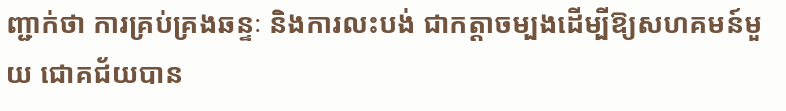ញ្ជាក់ថា ការគ្រប់គ្រងឆន្ទៈ និងការលះបង់ ជាកត្តាចម្បងដើម្បីឱ្យសហគមន៍មួយ ជោគជ័យបាន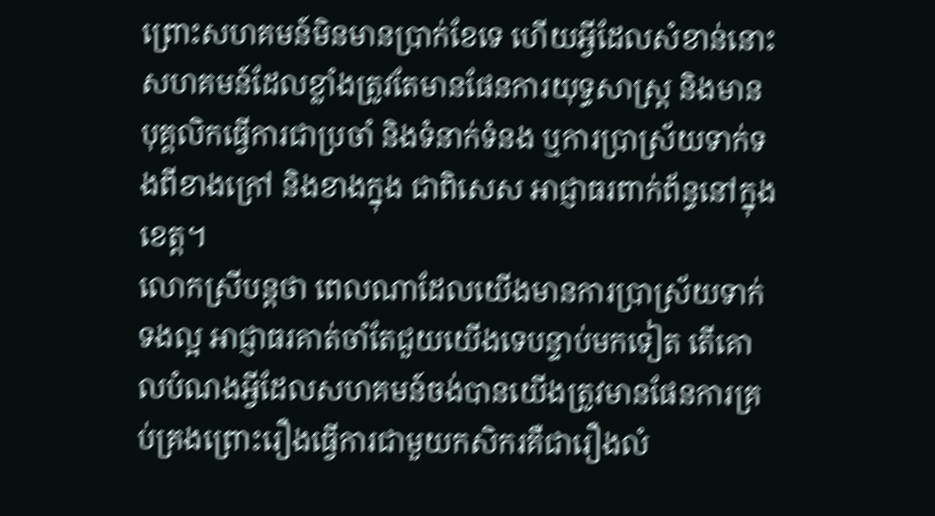ព្រោះសហគមន៍មិនមានប្រាក់ខែទេ ហើយអ្វីដែលសំខាន់នោះ សហគមន៍ដែលខ្លាំងត្រូវតែមានផែនការយុទ្ធសាស្ត្រ និងមានបុគ្គលិកធ្វើការជាប្រចាំ និងទំនាក់ទំនង ឬការប្រាស្រ័យទាក់ទងពីខាងក្រៅ និងខាងក្នុង ជាពិសេស អាជ្ញាធរពាក់ព័ន្ធនៅក្នុងខេត្ត។
លោកស្រីបន្តថា ពេលណាដែលយើងមានការប្រាស្រ័យទាក់ទងល្អ អាជ្ញាធរគាត់ចាំតែជួយយើងទេបន្ទាប់មកទៀត តើគោលបំណងអ្វីដែលសហគមន៍ចង់បានយើងត្រូវមានផែនការគ្រប់គ្រងព្រោះរឿងធ្វើការជាមួយកសិករគឺជារឿងលំ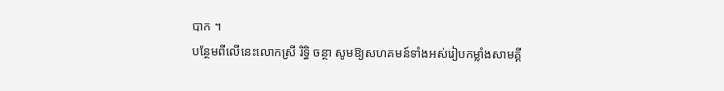បាក ។
បន្ថែមពីលើនេះលោកស្រី រិទ្ធិ ចន្ថា សូមឱ្យសហគមន៍ទាំងអស់រៀបកម្លាំងសាមគ្គី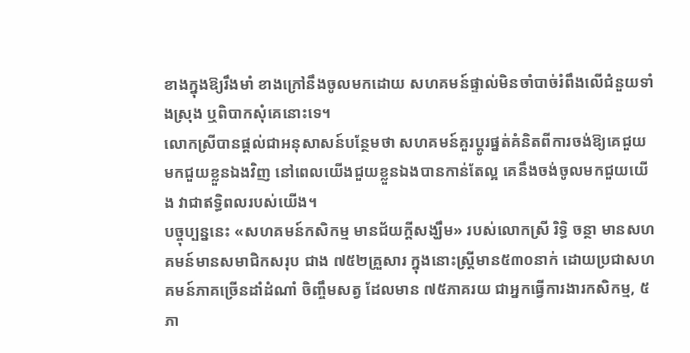ខាងក្នុងឱ្យរឹងមាំ ខាងក្រៅនឹងចូលមកដោយ សហគមន៍ផ្ទាល់មិនចាំបាច់រំពឹងលើជំនួយទាំងស្រុង ឬពិបាកសុំគេនោះទេ។
លោកស្រីបានផ្តល់ជាអនុសាសន៍បន្ថែមថា សហគមន៍គួរប្ដូរផ្នត់គំនិតពីការចង់ឱ្យគេជួយ មកជួយខ្លួនឯងវិញ នៅពេលយើងជួយខ្លួនឯងបានកាន់តែល្អ គេនឹងចង់ចូលមកជួយយើង វាជាឥទ្ធិពលរបស់យើង។
បច្ចុប្បន្ននេះ «សហគមន៍កសិកម្ម មានជ័យក្ដីសង្ឃឹម» របស់លោកស្រី រិទ្ធិ ចន្ថា មានសហគមន៍មានសមាជិកសរុប ជាង ៧៥២គ្រួសារ ក្នុងនោះស្ត្រីមាន៥៣០នាក់ ដោយប្រជាសហគមន៍ភាគច្រើនដាំដំណាំ ចិញ្ចឹមសត្វ ដែលមាន ៧៥ភាគរយ ជាអ្នកធ្វើការងារកសិកម្ម, ៥ភា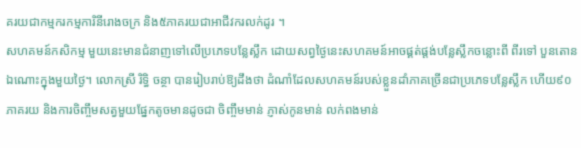គរយជាកម្មករកម្មការិនីរោងចក្រ និង៥ភាគរយជាអាជីវករលក់ដូរ ។
សហគមន៍កសិកម្ម មួយនេះមានជំនាញទៅលើប្រភេទបន្លែស្លឹក ដោយសព្វថ្ងៃនេះសហគមន៍អាចផ្គត់ផ្តង់បន្លែស្លឹកចន្លោះពី ពីរទៅ បួនតោន ឯណោះក្នុងមួយថ្ងៃ។ លោកស្រី រិទ្ធិ ចន្ថា បានរៀបរាប់ឱ្យដឹងថា ដំណាំដែលសហគមន៍របស់ខ្លួនដាំភាគច្រើនជាប្រភេទបន្លែស្លឹក ហើយ៩០ភាគរយ និងការចិញ្ចឹមសត្វមួយផ្នែកតូចមានដូចជា ចិញ្ចឹមមាន់ ភ្ញាស់កូនមាន់ លក់ពងមាន់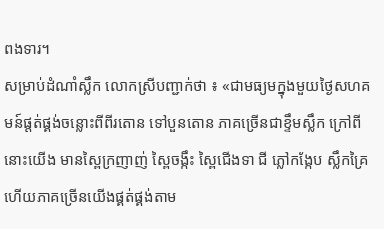ពងទារ។
សម្រាប់ដំណាំស្លឹក លោកស្រីបញ្ជាក់ថា ៖ «ជាមធ្យមក្នុងមួយថ្ងៃសហគមន៍ផ្តត់ផ្គង់ចន្លោះពីពីរតោន ទៅបួនតោន ភាគច្រើនជាខ្ទឹមស្លឹក ក្រៅពីនោះយើង មានស្ពៃក្រញាញ់ ស្ពៃចង្កឹះ ស្ពៃជើងទា ជី ភ្លៅកង្កែប ស្លឹកគ្រៃ ហើយភាគច្រើនយើងផ្គត់ផ្គង់តាម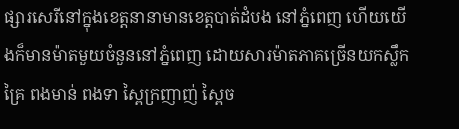ផ្សារសេរីនៅក្នុងខេត្តនានាមានខេត្តបាត់ដំបង នៅភ្នំពេញ ហើយយើងក៏មានម៉ាតមួយចំនួននៅភ្នំពេញ ដោយសារម៉ាតភាគច្រើនយកស្លឹកគ្រៃ ពងមាន់ ពងទា ស្ពៃក្រញាញ់ ស្ពៃច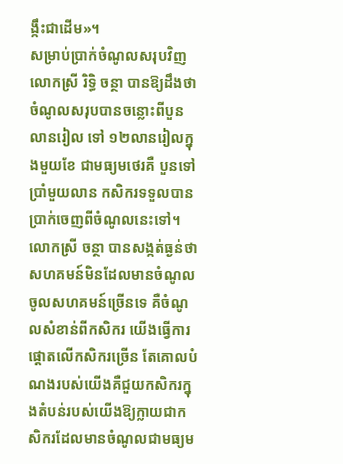ង្កឹះជាដើម»។
សម្រាប់ប្រាក់ចំណូលសរុបវិញលោកស្រី រិទ្ធិ ចន្ថា បានឱ្យដឹងថា ចំណូលសរុបបានចន្លោះពីបួនលានរៀល ទៅ ១២លានរៀលក្នុងមួយខែ ជាមធ្យមថេរគឺ បួនទៅប្រាំមួយលាន កសិករទទួលបានប្រាក់ចេញពីចំណូលនេះទៅ។
លោកស្រី ចន្ថា បានសង្កត់ធ្ងន់ថា សហគមន៍មិនដែលមានចំណូលចូលសហគមន៍ច្រើនទេ គឺចំណូលសំខាន់ពីកសិករ យើងធ្វើការផ្ដោតលើកសិករច្រើន តែគោលបំណងរបស់យើងគឺជួយកសិករក្នុងតំបន់របស់យើងឱ្យក្លាយជាកសិករដែលមានចំណូលជាមធ្យម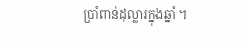ប្រាំពាន់ដុល្លារក្នុងឆ្នាំ ។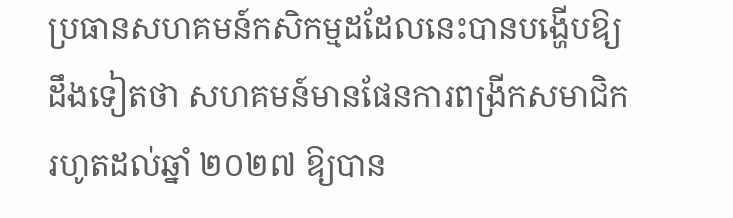ប្រធានសហគមន៍កសិកម្មដដែលនេះបានបង្ហើបឱ្យដឹងទៀតថា សហគមន៍មានផែនការពង្រីកសមាជិករហូតដល់ឆ្នាំ ២០២៧ ឱ្យបាន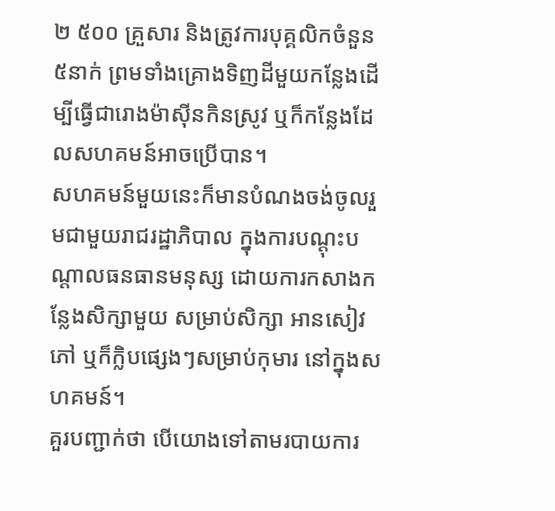២ ៥០០ គ្រួសារ និងត្រូវការបុគ្គលិកចំនួន៥នាក់ ព្រមទាំងគ្រោងទិញដីមួយកន្លែងដើម្បីធ្វើជារោងម៉ាស៊ីនកិនស្រូវ ឬក៏កន្លែងដែលសហគមន៍អាចប្រើបាន។
សហគមន៍មួយនេះក៏មានបំណងចង់ចូលរួមជាមួយរាជរដ្ឋាភិបាល ក្នុងការបណ្ដុះបណ្ដាលធនធានមនុស្ស ដោយការកសាងកន្លែងសិក្សាមួយ សម្រាប់សិក្សា អានសៀវភៅ ឬក៏ក្លិបផ្សេងៗសម្រាប់កុមារ នៅក្នុងសហគមន៍។
គួរបញ្ជាក់ថា បើយោងទៅតាមរបាយការ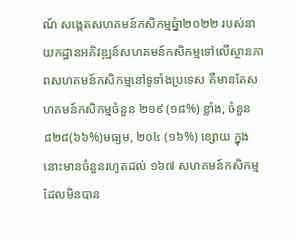ណ៍ សង្កេតសហគមន៍កសិកម្មឆ្នំា២០២២ របស់នាយកដ្ឋានអភិវឌ្ឍន៍សហគមន៍កសិកម្មទៅលើស្ថានភាពសហគមន៍កសិកម្មនៅទូទាំងប្រទេស គឺមានតែសហគមន៍កសិកម្មចំនួន ២១៩ (១៨%) ខ្លាំង, ចំនួន ៨២៨(៦៦%)មធ្យម, ២០៤ (១៦%) ខ្សោយ ក្នុងនោះមានចំនួនរហូតដល់ ១៦៧ សហគមន៍កសិកម្មដែលមិនបាន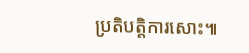ប្រតិបត្តិការសោះ៕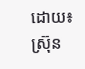ដោយ៖ស្រ៊ុន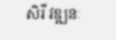សិរី វឌ្ឍនៈ